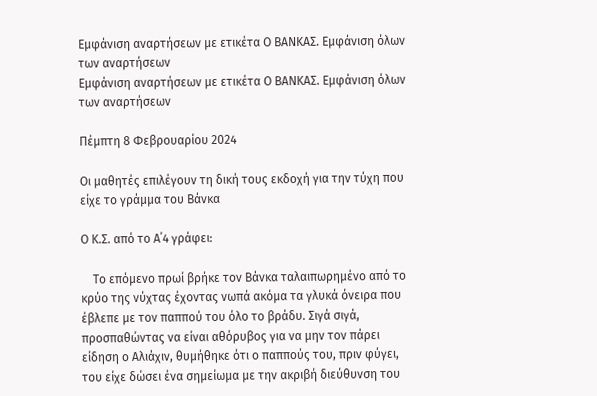Εμφάνιση αναρτήσεων με ετικέτα Ο ΒΑΝΚΑΣ. Εμφάνιση όλων των αναρτήσεων
Εμφάνιση αναρτήσεων με ετικέτα Ο ΒΑΝΚΑΣ. Εμφάνιση όλων των αναρτήσεων

Πέμπτη 8 Φεβρουαρίου 2024

Οι μαθητές επιλέγουν τη δική τους εκδοχή για την τύχη που είχε το γράμμα του Βάνκα

Ο Κ.Σ. από το Α΄4 γράφει:

    Το επόμενο πρωί βρήκε τον Βάνκα ταλαιπωρημένο από το κρύο της νύχτας έχοντας νωπά ακόμα τα γλυκά όνειρα που έβλεπε με τον παππού του όλο το βράδυ. Σιγά σιγά, προσπαθώντας να είναι αθόρυβος για να μην τον πάρει είδηση ο Αλιάχιν, θυμήθηκε ότι ο παππούς του, πριν φύγει, του είχε δώσει ένα σημείωμα με την ακριβή διεύθυνση του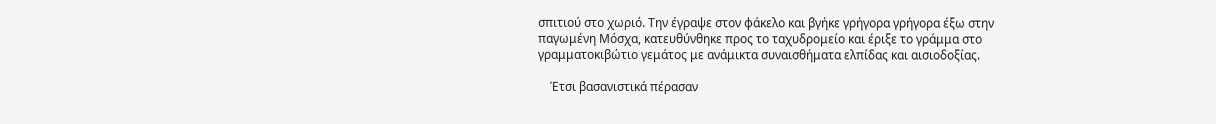σπιτιού στο χωριό. Την έγραψε στον φάκελο και βγήκε γρήγορα γρήγορα έξω στην παγωμένη Μόσχα, κατευθύνθηκε προς το ταχυδρομείο και έριξε το γράμμα στο γραμματοκιβώτιο γεμάτος με ανάμικτα συναισθήματα ελπίδας και αισιοδοξίας.

    Έτσι βασανιστικά πέρασαν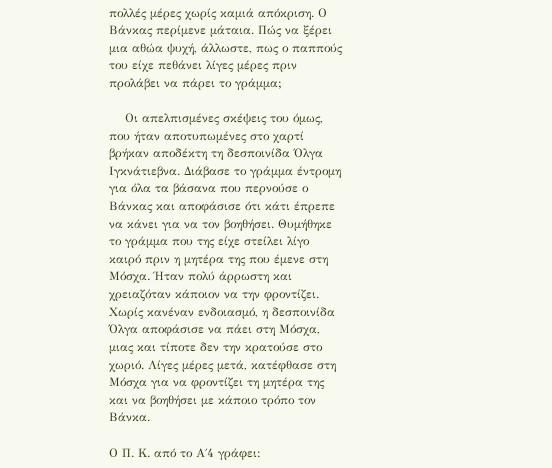πολλές μέρες χωρίς καμιά απόκριση. Ο Βάνκας περίμενε μάταια. Πώς να ξέρει μια αθώα ψυχή, άλλωστε, πως ο παππούς του είχε πεθάνει λίγες μέρες πριν προλάβει να πάρει το γράμμα;

    Οι απελπισμένες σκέψεις του όμως, που ήταν αποτυπωμένες στο χαρτί βρήκαν αποδέκτη τη δεσποινίδα Όλγα Ιγκνάτιεβνα. Διάβασε το γράμμα έντρομη για όλα τα βάσανα που περνούσε ο Βάνκας και αποφάσισε ότι κάτι έπρεπε να κάνει για να τον βοηθήσει. Θυμήθηκε το γράμμα που της είχε στείλει λίγο καιρό πριν η μητέρα της που έμενε στη Μόσχα. Ήταν πολύ άρρωστη και χρειαζόταν κάποιον να την φροντίζει. Χωρίς κανέναν ενδοιασμό, η δεσποινίδα Όλγα αποφάσισε να πάει στη Μόσχα, μιας και τίποτε δεν την κρατούσε στο χωριό. Λίγες μέρες μετά, κατέφθασε στη Μόσχα για να φροντίζει τη μητέρα της και να βοηθήσει με κάποιο τρόπο τον Βάνκα.

Ο Π. Κ. από το Α΄4 γράφει: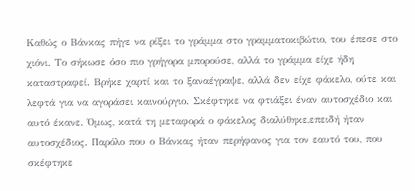Καθώς ο Βάνκας πήγε να ρίξει το γράμμα στο γραμματοκιβώτιο, του έπεσε στο χιόνι. Το σήκωσε όσο πιο γρήγορα μπορούσε, αλλά το γράμμα είχε ήδη καταστραφεί. Βρήκε χαρτί και το ξαναέγραψε, αλλά δεν είχε φάκελο, ούτε και λεφτά για να αγοράσει καινούργιο. Σκέφτηκε να φτιάξει έναν αυτοσχέδιο και αυτό έκανε. Όμως, κατά τη μεταφορά ο φάκελος διαλύθηκε,επειδή ήταν αυτοσχέδιος. Παρόλο που ο Βάνκας ήταν περήφανος για τον εαυτό του, που σκέφτηκε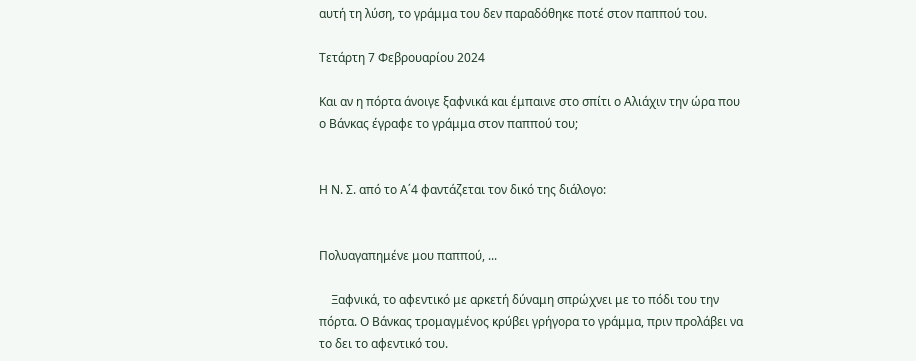αυτή τη λύση, το γράμμα του δεν παραδόθηκε ποτέ στον παππού του.

Τετάρτη 7 Φεβρουαρίου 2024

Και αν η πόρτα άνοιγε ξαφνικά και έμπαινε στο σπίτι ο Αλιάχιν την ώρα που ο Βάνκας έγραφε το γράμμα στον παππού του;


Η Ν. Σ. από το Α΄4 φαντάζεται τον δικό της διάλογο:


Πολυαγαπημένε μου παππού, ...

    Ξαφνικά, το αφεντικό με αρκετή δύναμη σπρώχνει με το πόδι του την πόρτα. Ο Βάνκας τρομαγμένος κρύβει γρήγορα το γράμμα, πριν προλάβει να το δει το αφεντικό του.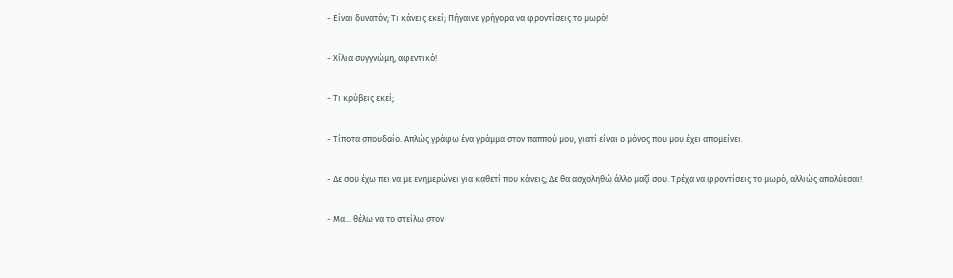- Είναι δυνατόν; Τι κάνεις εκεί; Πήγαινε γρήγορα να φροντίσεις το μωρό!

- Χίλια συγγνώμη, αφεντικό!

- Τι κρύβεις εκεί;

- Τίποτα σπουδαίο. Απλώς γράφω ένα γράμμα στον παππού μου, γιατί είναι ο μόνος που μου έχει απομείνει.

- Δε σου έχω πει να με ενημερώνει για καθετί που κάνεις; Δε θα ασχοληθώ άλλο μαζί σου. Τρέχα να φροντίσεις το μωρό, αλλιώς απολύεσαι!

- Μα... θέλω να το στείλω στον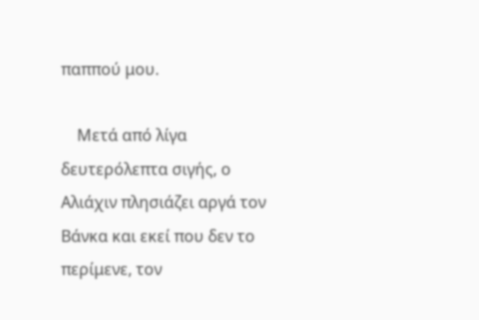παππού μου.

    Μετά από λίγα δευτερόλεπτα σιγής, ο Αλιάχιν πλησιάζει αργά τον Βάνκα και εκεί που δεν το περίμενε, τον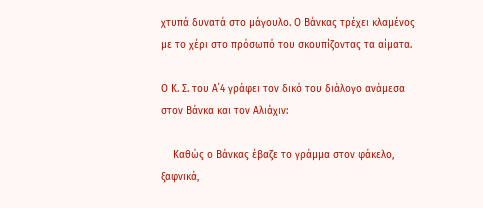χτυπά δυνατά στο μάγουλο. Ο Βάνκας τρέχει κλαμένος με το χέρι στο πρόσωπό του σκουπίζοντας τα αίματα.

Ο Κ. Σ. του Α΄4 γράφει τον δικό του διάλογο ανάμεσα στον Βάνκα και τον Αλιάχιν:

    Καθώς ο Βάνκας έβαζε το γράμμα στον φάκελο, ξαφνικά,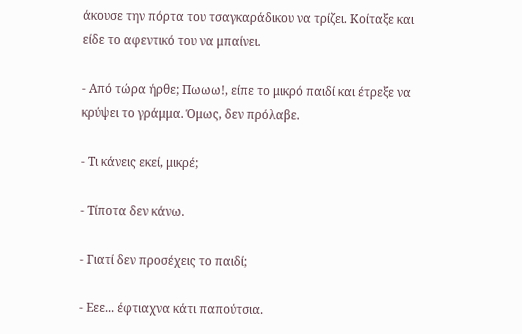άκουσε την πόρτα του τσαγκαράδικου να τρίζει. Κοίταξε και είδε το αφεντικό του να μπαίνει.

- Από τώρα ήρθε; Πωωω!, είπε το μικρό παιδί και έτρεξε να κρύψει το γράμμα. Όμως, δεν πρόλαβε.

- Τι κάνεις εκεί, μικρέ;

- Τίποτα δεν κάνω.

- Γιατί δεν προσέχεις το παιδί;

- Εεε... έφτιαχνα κάτι παπούτσια.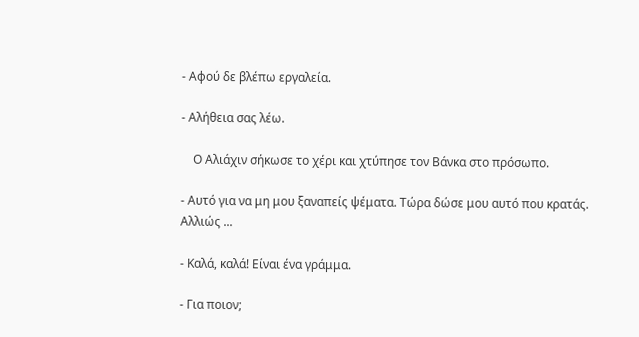- Αφού δε βλέπω εργαλεία.

- Αλήθεια σας λέω.

    Ο Αλιάχιν σήκωσε το χέρι και χτύπησε τον Βάνκα στο πρόσωπο.

- Αυτό για να μη μου ξαναπείς ψέματα. Τώρα δώσε μου αυτό που κρατάς. Αλλιώς ...

- Καλά, καλά! Είναι ένα γράμμα.

- Για ποιον;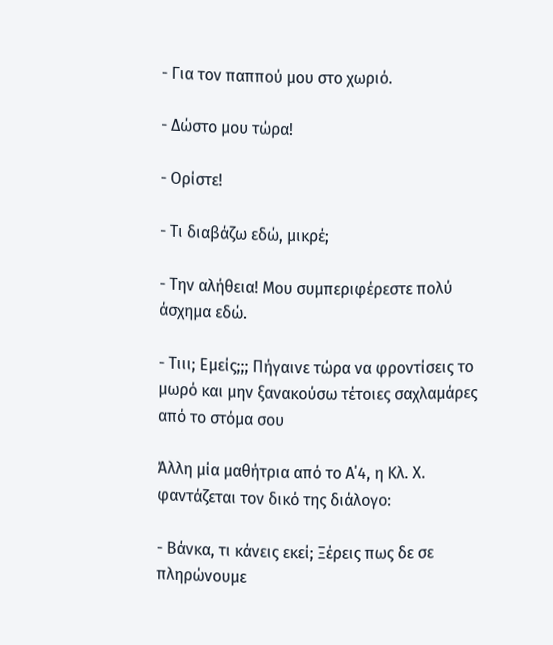- Για τον παππού μου στο χωριό.

- Δώστο μου τώρα!

- Ορίστε!

- Τι διαβάζω εδώ, μικρέ;

- Την αλήθεια! Μου συμπεριφέρεστε πολύ άσχημα εδώ.

- Τιιι; Εμείς;;; Πήγαινε τώρα να φροντίσεις το μωρό και μην ξανακούσω τέτοιες σαχλαμάρες από το στόμα σου

Άλλη μία μαθήτρια από το Α΄4, η Κλ. Χ. φαντάζεται τον δικό της διάλογο:

- Βάνκα, τι κάνεις εκεί; Ξέρεις πως δε σε πληρώνουμε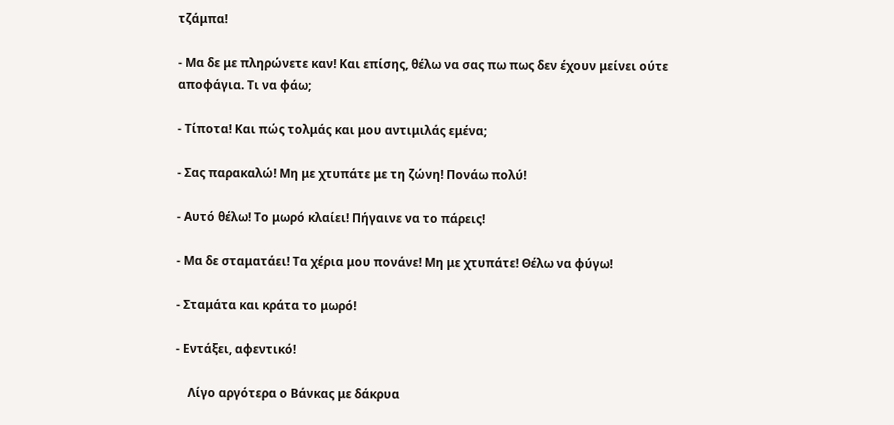τζάμπα!

- Μα δε με πληρώνετε καν! Και επίσης, θέλω να σας πω πως δεν έχουν μείνει ούτε αποφάγια. Τι να φάω;

- Τίποτα! Και πώς τολμάς και μου αντιμιλάς εμένα;

- Σας παρακαλώ! Μη με χτυπάτε με τη ζώνη! Πονάω πολύ!

- Αυτό θέλω! Το μωρό κλαίει! Πήγαινε να το πάρεις!

- Μα δε σταματάει! Τα χέρια μου πονάνε! Μη με χτυπάτε! Θέλω να φύγω!

- Σταμάτα και κράτα το μωρό!

- Εντάξει, αφεντικό!

    Λίγο αργότερα ο Βάνκας με δάκρυα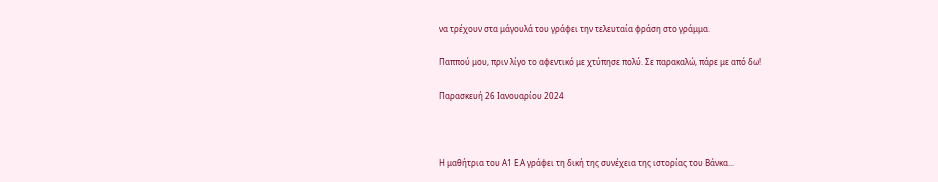να τρέχουν στα μάγουλά του γράφει την τελευταία φράση στο γράμμα.

Παππού μου, πριν λίγο το αφεντικό με χτύπησε πολύ. Σε παρακαλώ, πάρε με από δω!

Παρασκευή 26 Ιανουαρίου 2024



Η μαθήτρια του Α1 Ε.Α γράφει τη δική της συνέχεια της ιστορίας του Βάνκα...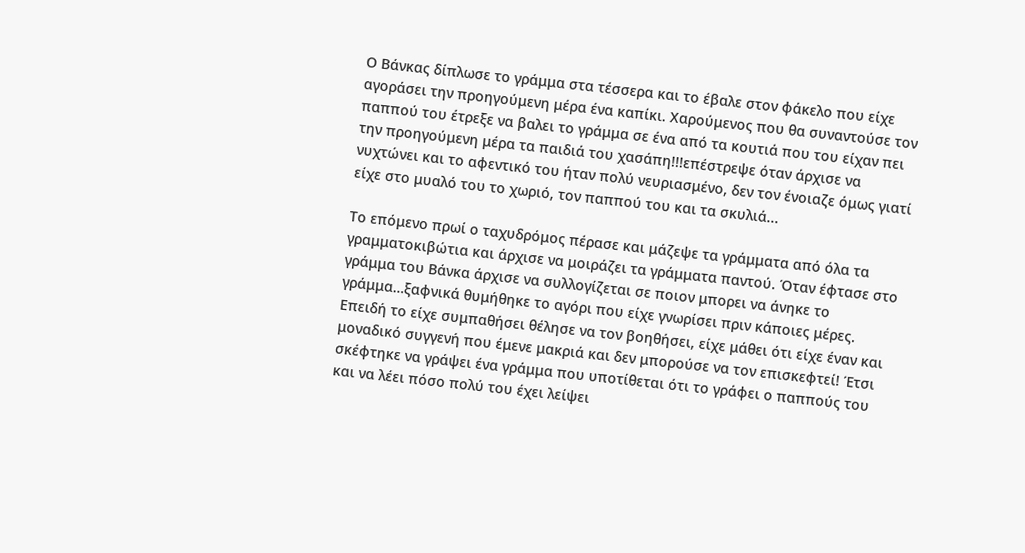Ο Βάνκας δίπλωσε το γράμμα στα τέσσερα και το έβαλε στον φάκελο που είχε αγοράσει την προηγούμενη μέρα ένα καπίκι. Χαρούμενος που θα συναντούσε τον παππού του έτρεξε να βαλει το γράμμα σε ένα από τα κουτιά που του είχαν πει την προηγούμενη μέρα τα παιδιά του χασάπη!!!επέστρεψε όταν άρχισε να νυχτώνει και το αφεντικό του ήταν πολύ νευριασμένο, δεν τον ένοιαζε όμως γιατί είχε στο μυαλό του το χωριό, τον παππού του και τα σκυλιά...

Το επόμενο πρωί ο ταχυδρόμος πέρασε και μάζεψε τα γράμματα από όλα τα γραμματοκιβώτια και άρχισε να μοιράζει τα γράμματα παντού. Όταν έφτασε στο γράμμα του Βάνκα άρχισε να συλλογίζεται σε ποιον μπορει να άνηκε το γράμμα…ξαφνικά θυμήθηκε το αγόρι που είχε γνωρίσει πριν κάποιες μέρες. Επειδή το είχε συμπαθήσει θέλησε να τον βοηθήσει, είχε μάθει ότι είχε έναν και μοναδικό συγγενή που έμενε μακριά και δεν μπορούσε να τον επισκεφτεί! Έτσι σκέφτηκε να γράψει ένα γράμμα που υποτίθεται ότι το γράφει ο παππούς του και να λέει πόσο πολύ του έχει λείψει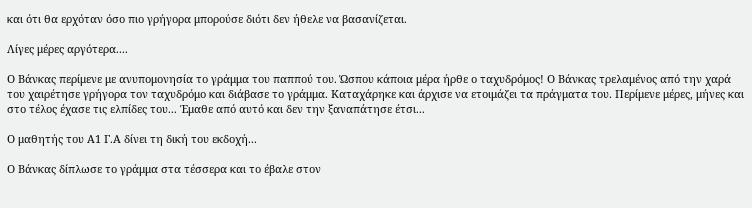και ότι θα ερχόταν όσο πιο γρήγορα μπορούσε διότι δεν ήθελε να βασανίζεται.

Λίγες μέρες αργότερα....

Ο Βάνκας περίμενε με ανυπομονησία το γράμμα του παππού του. Ώσπου κάποια μέρα ήρθε ο ταχυδρόμος! Ο Βάνκας τρελαμένος από την χαρά του χαιρέτησε γρήγορα τον ταχυδρόμο και διάβασε το γράμμα. Καταχάρηκε και άρχισε να ετοιμάζει τα πράγματα του. Περίμενε μέρες, μήνες και στο τέλος έχασε τις ελπίδες του... Έμαθε από αυτό και δεν την ξαναπάτησε έτσι...

Ο μαθητής του Α1 Γ.Α δίνει τη δική του εκδοχή...

Ο Βάνκας δίπλωσε το γράμμα στα τέσσερα και το έβαλε στον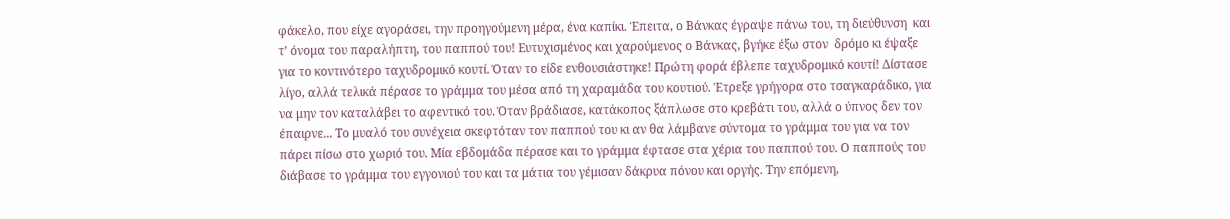φάκελο, που είχε αγοράσει, την προηγούμενη μέρα, ένα καπίκι. Έπειτα, ο Βάνκας έγραψε πάνω του, τη διεύθυνση  και τ’ όνομα του παραλήπτη, του παππού του! Ευτυχισμένος και χαρούμενος ο Βάνκας, βγήκε έξω στον  δρόμο κι έψαξε για το κοντινότερο ταχυδρομικό κουτί. Όταν το είδε ενθουσιάστηκε! Πρώτη φορά έβλεπε ταχυδρομικό κουτί! Δίστασε λίγο, αλλά τελικά πέρασε το γράμμα του μέσα από τη χαραμάδα του κουτιού. Έτρεξε γρήγορα στο τσαγκαράδικο, για να μην τον καταλάβει το αφεντικό του. Όταν βράδιασε, κατάκοπος ξάπλωσε στο κρεβάτι του, αλλά ο ύπνος δεν τον έπαιρνε... Το μυαλό του συνέχεια σκεφτόταν τον παππού του κι αν θα λάμβανε σύντομα το γράμμα του για να τον πάρει πίσω στο χωριό του. Μία εβδομάδα πέρασε και το γράμμα έφτασε στα χέρια του παππού του. Ο παππούς του διάβασε το γράμμα του εγγονιού του και τα μάτια του γέμισαν δάκρυα πόνου και οργής. Την επόμενη,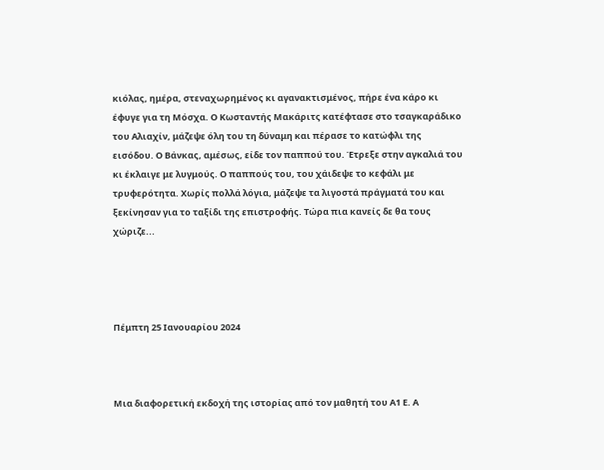κιόλας, ημέρα, στεναχωρημένος κι αγανακτισμένος, πήρε ένα κάρο κι έφυγε για τη Μόσχα. Ο Κωσταντής Μακάριτς κατέφτασε στο τσαγκαράδικο του Αλιαχίν, μάζεψε όλη του τη δύναμη και πέρασε το κατώφλι της εισόδου. Ο Βάνκας, αμέσως, είδε τον παππού του. Έτρεξε στην αγκαλιά του κι έκλαιγε με λυγμούς. Ο παππούς του, του χάιδεψε το κεφάλι με τρυφερότητα. Χωρίς πολλά λόγια, μάζεψε τα λιγοστά πράγματά του και ξεκίνησαν για το ταξίδι της επιστροφής. Τώρα πια κανείς δε θα τους χώριζε...




Πέμπτη 25 Ιανουαρίου 2024



Μια διαφορετική εκδοχή της ιστορίας από τον μαθητή του Α1 Ε. Α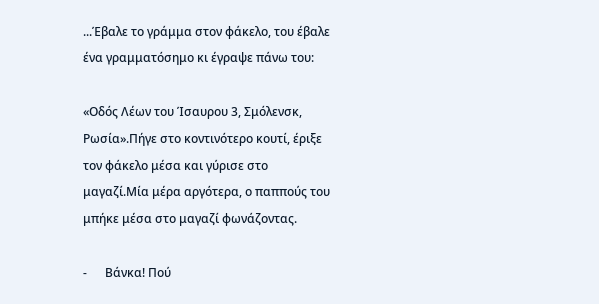...Έβαλε το γράμμα στον φάκελο, του έβαλε ένα γραμματόσημο κι έγραψε πάνω του:

«Οδός Λέων του Ίσαυρου 3, Σμόλενσκ, Ρωσία».Πήγε στο κοντινότερο κουτί, έριξε τον φάκελο μέσα και γύρισε στο μαγαζί.Μία μέρα αργότερα, ο παππούς του μπήκε μέσα στο μαγαζί φωνάζοντας.

-      Βάνκα! Πού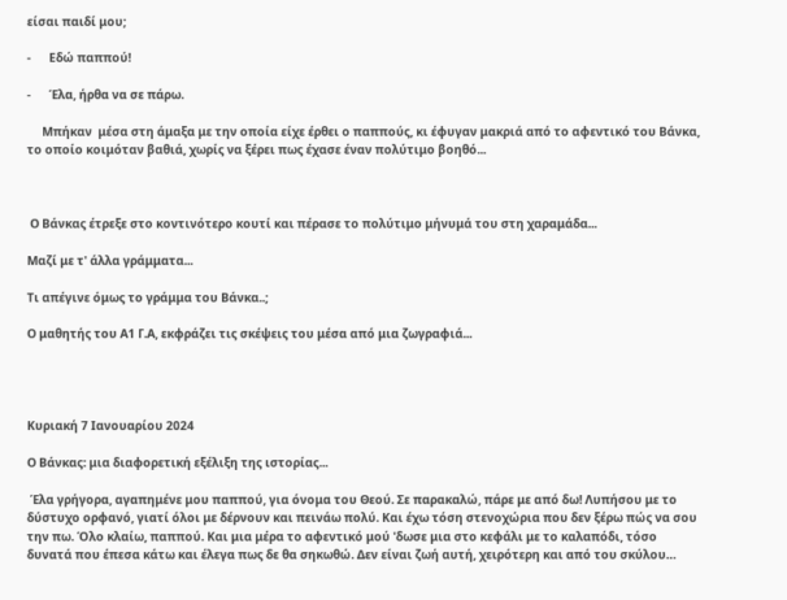είσαι παιδί μου;

-      Εδώ παππού!

-      Έλα, ήρθα να σε πάρω.

     Μπήκαν  μέσα στη άμαξα με την οποία είχε έρθει ο παππούς, κι έφυγαν μακριά από το αφεντικό του Βάνκα, το οποίο κοιμόταν βαθιά, χωρίς να ξέρει πως έχασε έναν πολύτιμο βοηθό...



 Ο Βάνκας έτρεξε στο κοντινότερο κουτί και πέρασε το πολύτιμο μήνυμά του στη χαραμάδα...

Μαζί με τ' άλλα γράμματα...

Τι απέγινε όμως το γράμμα του Βάνκα..;

Ο μαθητής του Α1 Γ.Α, εκφράζει τις σκέψεις του μέσα από μια ζωγραφιά...




Κυριακή 7 Ιανουαρίου 2024

Ο Βάνκας: μια διαφορετική εξέλιξη της ιστορίας...

 Έλα γρήγορα, αγαπημένε μου παππού, για όνομα του Θεού. Σε παρακαλώ, πάρε με από δω! Λυπήσου με το δύστυχο ορφανό, γιατί όλοι με δέρνουν και πεινάω πολύ. Και έχω τόση στενοχώρια που δεν ξέρω πώς να σου την πω. Όλο κλαίω, παππού. Και μια μέρα το αφεντικό μού 'δωσε μια στο κεφάλι με το καλαπόδι, τόσο δυνατά που έπεσα κάτω και έλεγα πως δε θα σηκωθώ. Δεν είναι ζωή αυτή, χειρότερη και από του σκύλου…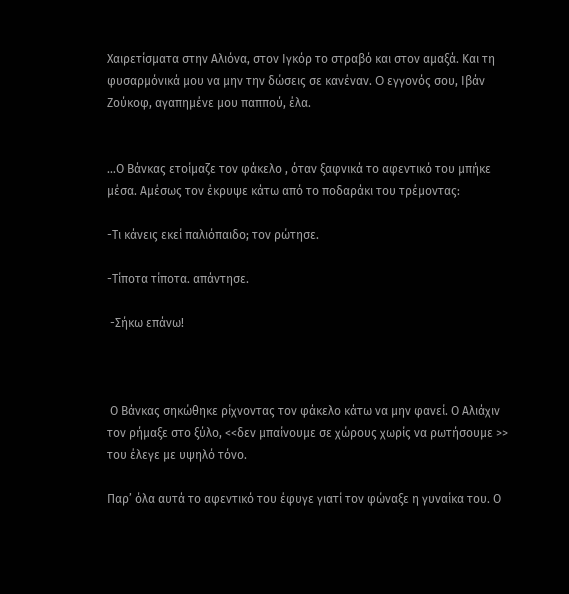Χαιρετίσματα στην Αλιόνα, στον Ιγκόρ το στραβό και στον αμαξά. Και τη φυσαρμόνικά μου να μην την δώσεις σε κανέναν. O εγγονός σου, Ιβάν Ζούκοφ, αγαπημένε μου παππού, έλα.


…Ο Βάνκας ετοίμαζε τον φάκελο , όταν ξαφνικά το αφεντικό του μπήκε μέσα. Αμέσως τον έκρυψε κάτω από το ποδαράκι του τρέμοντας:

-Τι κάνεις εκεί παλιόπαιδο; τον ρώτησε.

-Τίποτα τίποτα. απάντησε.

 -Σήκω επάνω!



 Ο Βάνκας σηκώθηκε ρίχνοντας τον φάκελο κάτω να μην φανεί. Ο Αλιάχιν τον ρήμαξε στο ξύλο, <<δεν μπαίνουμε σε χώρους χωρίς να ρωτήσουμε >> του έλεγε με υψηλό τόνο.

Παρ’ όλα αυτά το αφεντικό του έφυγε γιατί τον φώναξε η γυναίκα του. Ο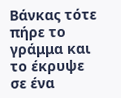Βάνκας τότε πήρε το γράμμα και το έκρυψε σε ένα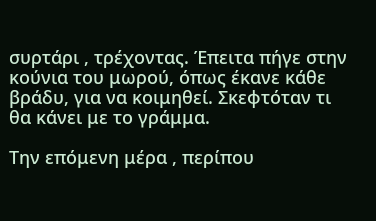συρτάρι , τρέχοντας. Έπειτα πήγε στην κούνια του μωρού, όπως έκανε κάθε βράδυ, για να κοιμηθεί. Σκεφτόταν τι θα κάνει με το γράμμα.

Την επόμενη μέρα , περίπου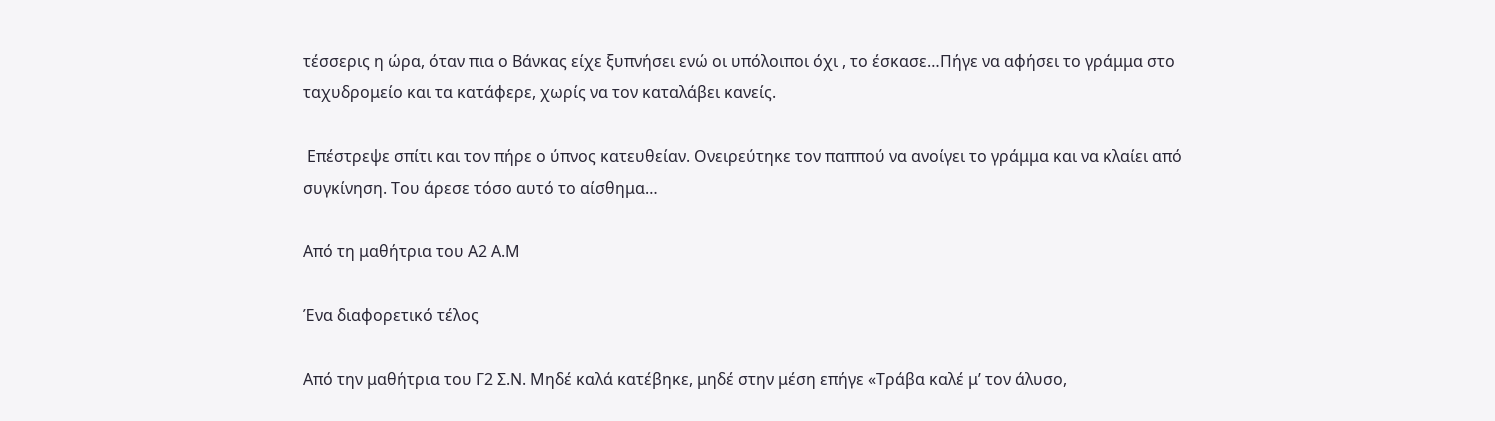τέσσερις η ώρα, όταν πια ο Βάνκας είχε ξυπνήσει ενώ οι υπόλοιποι όχι , το έσκασε…Πήγε να αφήσει το γράμμα στο ταχυδρομείο και τα κατάφερε, χωρίς να τον καταλάβει κανείς.

 Επέστρεψε σπίτι και τον πήρε ο ύπνος κατευθείαν. Ονειρεύτηκε τον παππού να ανοίγει το γράμμα και να κλαίει από συγκίνηση. Του άρεσε τόσο αυτό το αίσθημα…

Από τη μαθήτρια του Α2 Α.Μ

Ένα διαφορετικό τέλος

Από την μαθήτρια του Γ2 Σ.Ν. Μηδέ καλά κατέβηκε, μηδέ στην μέση επήγε «Τράβα καλέ μ’ τον άλυσο,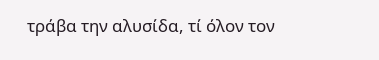τράβα την αλυσίδα, τί όλον τον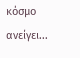κόσμο ανείγει...